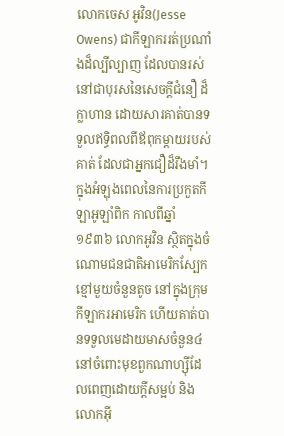លោកចេស អូវិន(Jesse Owens) ជាកីឡាកររត់ប្រណាំងដ៏ល្បីល្បាញ ដែលបានរស់នៅជាបុរសនៃសេចក្តីជំនឿ ដ៏ក្លាហាន ដោយសារគាត់បានទទួលឥទ្ធិពលពីឪពុកម្តាយរបស់គាត់ ដែលជាអ្នកជឿដ៏រឹងមាំ។ ក្នុងអំឡុងពេលនៃការប្រកួតកីឡាអូឡាំពិក កាលពីឆ្នាំ ១៩៣៦ លោកអូវិន ស្ថិតក្នុងចំណោមជនជាតិអាមេរិកស្បែកខ្មៅមួយចំនួនតូច នៅក្នុងក្រុមកីឡាករអាមេរិក ហើយគាត់បានទទួលមេដាយមាសចំនួន៤ នៅចំពោះមុខពួកណាហ្ស៊ីដែលពេញដោយក្តីសម្អប់ និងលោកអ៊ី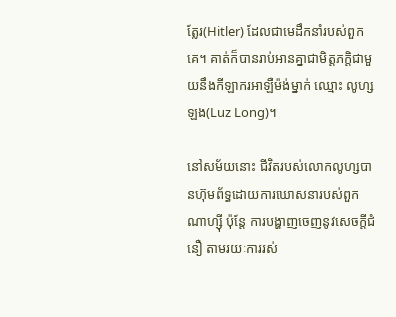ត្លែរ(Hitler) ដែលជាមេដឹកនាំរបស់ពួកគេ។ គាត់ក៏បានរាប់អានគ្នាជាមិត្តភក្តិជាមួយនឹងកីឡាករអាឡឺម៉ង់ម្នាក់ ឈ្មោះ លូហ្ស ឡង(Luz Long)។

នៅសម័យនោះ ជីវិតរបស់លោកលូហ្សបានហ៊ុមព័ទ្ធដោយការឃោសនារបស់ពួកណាហ្ស៊ី ប៉ុន្តែ ការបង្ហាញចេញនូវសេចក្តីជំនឿ តាមរយៈការរស់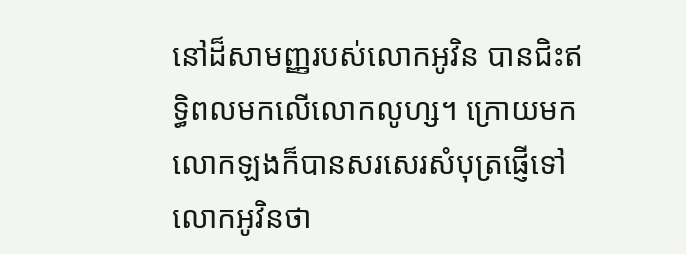នៅដ៏សាមញ្ញរបស់លោកអូវិន បានជិះឥទ្ធិពលមកលើលោកលូហ្ស។ ក្រោយមក លោកឡងក៏បានសរសេរសំបុត្រផ្ញើទៅលោកអូវិនថា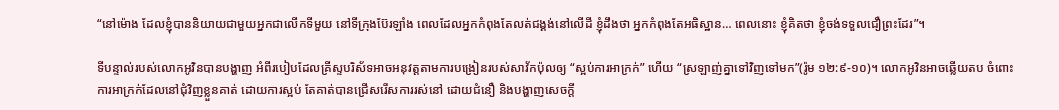“នៅម៉ោង ដែលខ្ញុំបាននិយាយជាមួយអ្នកជាលើកទីមួយ នៅទីក្រុងប៊ែរឡាំង ពេលដែលអ្នកកំពុងតែលត់ជង្គង់នៅលើដី ខ្ញុំដឹងថា អ្នកកំពុងតែអធិស្ឋាន… ពេលនោះ ខ្ញុំគិតថា ខ្ញុំចង់ទទួលជឿព្រះដែរ”។

ទីបន្ទាល់របស់លោកអូវិនបានបង្ហាញ អំពីរបៀបដែលគ្រីស្ទបរិស័ទអាចអនុវត្តតាមការបង្រៀនរបស់សាវ័កប៉ុលឲ្យ “ស្អប់ការអាក្រក់” ហើយ “ស្រឡាញ់គ្នាទៅវិញទៅមក”(រ៉ូម ១២:៩-១០)។ លោកអូវិនអាចឆ្លើយតប ចំពោះការអាក្រក់ដែលនៅជុំវិញខ្លួនគាត់ ដោយការស្អប់ តែគាត់បានជ្រើសរើសការរស់នៅ ដោយជំនឿ និងបង្ហាញសេចក្តី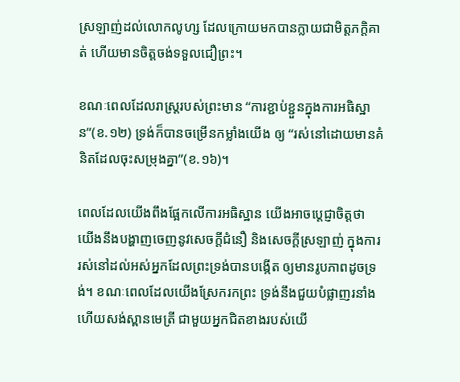ស្រឡាញ់ដល់លោកលូហ្ស ដែលក្រោយមកបានក្លាយជាមិត្តភក្តិគាត់ ហើយមានចិត្តចង់ទទួលជឿព្រះ។

ខណៈពេលដែលរាស្រ្តរបស់ព្រះមាន “ការខ្ជាប់ខ្ជួនក្នុងការអធិស្ឋាន”(ខ.១២) ទ្រង់ក៏បានចម្រើនកម្លាំងយើង ឲ្យ “រស់នៅដោយមានគំនិតដែលចុះសម្រុងគ្នា”(ខ.១៦)។

ពេលដែលយើងពឹងផ្អែកលើការអធិស្ឋាន យើងអាចប្តេជ្ញាចិត្តថា យើងនឹងបង្ហាញចេញនូវសេចក្តីជំនឿ និងសេចក្តីស្រឡាញ់ ក្នុងការរស់នៅដល់អស់អ្នកដែលព្រះទ្រង់បានបង្កើត ឲ្យមានរូបភាពដូចទ្រង់។ ខណៈពេលដែលយើងស្រែករកព្រះ ទ្រង់នឹងជួយបំផ្លាញរនាំង ហើយសង់ស្ពានមេត្រី ជាមួយអ្នកជិតខាងរបស់យើ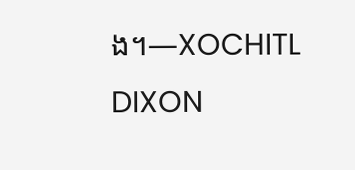ង។—XOCHITL DIXON